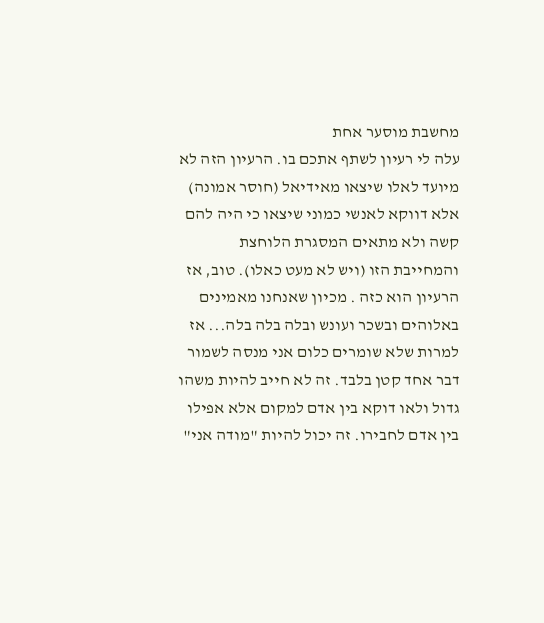מחשבת מוסער אחת
עלה לי רעיון לשתף אתכם בו. הרעיון הזה לא מיועד לאלו שיצאו מאידיאל (חוסר אמונה) אלא דווקא לאנשי כמוני שיצאו כי היה להם קשה ולא מתאים המסגרת הלוחצת והמחייבת הזו (ויש לא מעט כאלו). טוב, אז הרעיון הוא כזה . מכיון שאנחנו מאמינים באלוהים ובשכר ועונש ובלה בלה בלה... אז למרות שלא שומרים כלום אני מנסה לשמור דבר אחד קטן בלבד. זה לא חייב להיות משהו גדול ולאו דוקא בין אדם למקום אלא אפילו בין אדם לחבירו. זה יכול להיות "מודה אני"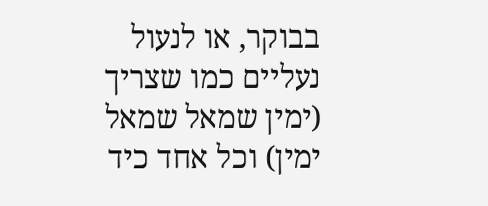בבוקר, או לנעול נעליים כמו שצריך (ימין שמאל שמאל ימין) וכל אחד כיד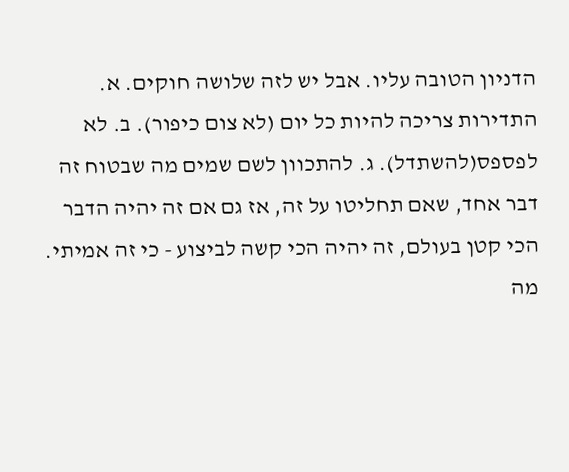הדניון הטובה עליו. אבל יש לזה שלושה חוקים. א. התדירות צריכה להיות כל יום (לא צום כיפור). ב. לא לפספס(להשתדל). ג. להתכוון לשם שמים מה שבטוח זה דבר אחד, שאם תחליטו על זה, אז גם אם זה יהיה הדבר הכי קטן בעולם, זה יהיה הכי קשה לביצוע - כי זה אמיתי. מה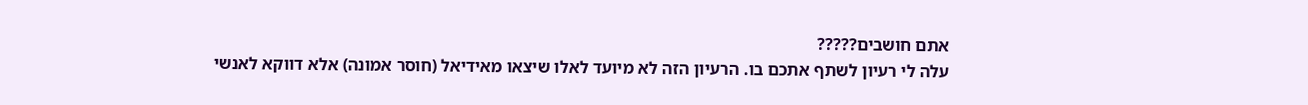אתם חושבים?????
עלה לי רעיון לשתף אתכם בו. הרעיון הזה לא מיועד לאלו שיצאו מאידיאל (חוסר אמונה) אלא דווקא לאנשי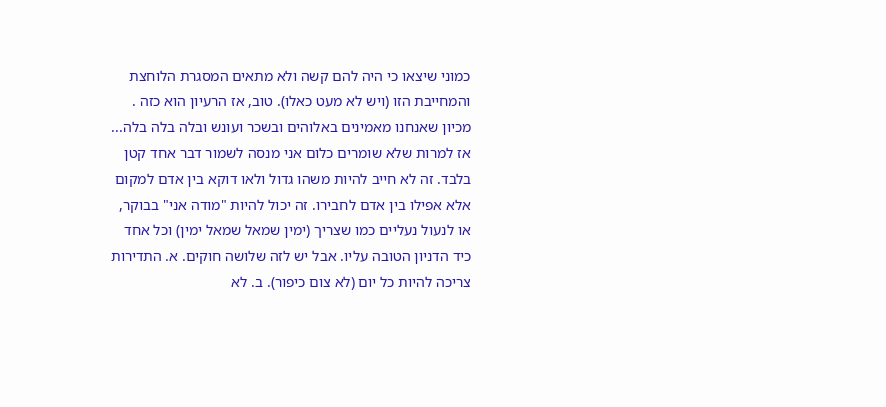כמוני שיצאו כי היה להם קשה ולא מתאים המסגרת הלוחצת והמחייבת הזו (ויש לא מעט כאלו). טוב, אז הרעיון הוא כזה . מכיון שאנחנו מאמינים באלוהים ובשכר ועונש ובלה בלה בלה... אז למרות שלא שומרים כלום אני מנסה לשמור דבר אחד קטן בלבד. זה לא חייב להיות משהו גדול ולאו דוקא בין אדם למקום אלא אפילו בין אדם לחבירו. זה יכול להיות "מודה אני" בבוקר, או לנעול נעליים כמו שצריך (ימין שמאל שמאל ימין) וכל אחד כיד הדניון הטובה עליו. אבל יש לזה שלושה חוקים. א. התדירות צריכה להיות כל יום (לא צום כיפור). ב. לא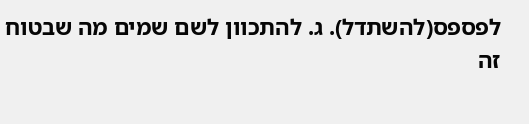לפספס(להשתדל). ג. להתכוון לשם שמים מה שבטוח זה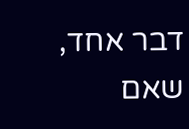דבר אחד, שאם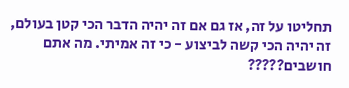תחליטו על זה, אז גם אם זה יהיה הדבר הכי קטן בעולם, זה יהיה הכי קשה לביצוע - כי זה אמיתי. מה אתם חושבים?????